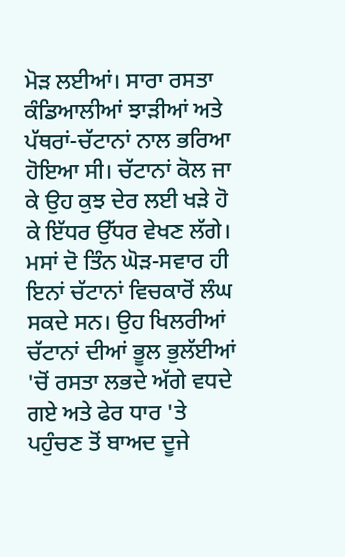ਮੋੜ ਲਈਆਂ। ਸਾਰਾ ਰਸਤਾ ਕੰਡਿਆਲੀਆਂ ਝਾੜੀਆਂ ਅਤੇ ਪੱਥਰਾਂ-ਚੱਟਾਨਾਂ ਨਾਲ ਭਰਿਆ ਹੋਇਆ ਸੀ। ਚੱਟਾਨਾਂ ਕੋਲ ਜਾ ਕੇ ਉਹ ਕੁਝ ਦੇਰ ਲਈ ਖੜੇ ਹੋ ਕੇ ਇੱਧਰ ਉੱਧਰ ਵੇਖਣ ਲੱਗੇ। ਮਸਾਂ ਦੋ ਤਿੰਨ ਘੋੜ-ਸਵਾਰ ਹੀ ਇਨਾਂ ਚੱਟਾਨਾਂ ਵਿਚਕਾਰੋਂ ਲੰਘ ਸਕਦੇ ਸਨ। ਉਹ ਖਿਲਰੀਆਂ ਚੱਟਾਨਾਂ ਦੀਆਂ ਭੂਲ ਭੁਲੱਈਆਂ 'ਚੋਂ ਰਸਤਾ ਲਭਦੇ ਅੱਗੇ ਵਧਦੇ ਗਏ ਅਤੇ ਫੇਰ ਧਾਰ 'ਤੇ ਪਹੁੰਚਣ ਤੋਂ ਬਾਅਦ ਦੂਜੇ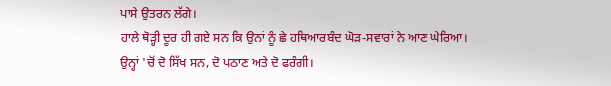ਪਾਸੇ ਉਤਰਨ ਲੱਗੇ।
ਹਾਲੇ ਥੋੜ੍ਹੀ ਦੂਰ ਹੀ ਗਏ ਸਨ ਕਿ ਉਨਾਂ ਨੂੰ ਛੇ ਹਥਿਆਰਬੰਦ ਘੋੜ-ਸਵਾਰਾਂ ਨੇ ਆਣ ਘੇਰਿਆ। ਉਨ੍ਹਾਂ 'ਚੋਂ ਦੋ ਸਿੱਖ ਸਨ, ਦੋ ਪਠਾਣ ਅਤੇ ਦੋ ਫਰੰਗੀ।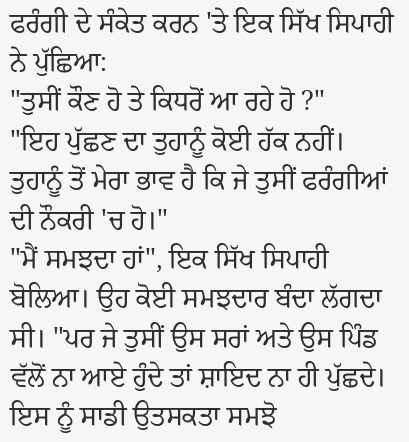ਫਰੰਗੀ ਦੇ ਸੰਕੇਤ ਕਰਨ 'ਤੇ ਇਕ ਸਿੱਖ ਸਿਪਾਹੀ ਨੇ ਪੁੱਛਿਆ:
"ਤੁਸੀਂ ਕੌਣ ਹੋ ਤੇ ਕਿਧਰੋਂ ਆ ਰਹੇ ਹੋ ?"
"ਇਹ ਪੁੱਛਣ ਦਾ ਤੁਹਾਨੂੰ ਕੋਈ ਹੱਕ ਨਹੀਂ। ਤੁਹਾਨੂੰ ਤੋਂ ਮੇਰਾ ਭਾਵ ਹੈ ਕਿ ਜੇ ਤੁਸੀਂ ਫਰੰਗੀਆਂ ਦੀ ਨੌਕਰੀ 'ਚ ਹੋ।"
"ਮੈਂ ਸਮਝਦਾ ਹਾਂ", ਇਕ ਸਿੱਖ ਸਿਪਾਹੀ ਬੋਲਿਆ। ਉਹ ਕੋਈ ਸਮਝਦਾਰ ਬੰਦਾ ਲੱਗਦਾ ਸੀ। "ਪਰ ਜੇ ਤੁਸੀਂ ਉਸ ਸਰਾਂ ਅਤੇ ਉਸ ਪਿੰਡ ਵੱਲੋਂ ਨਾ ਆਏ ਹੁੰਦੇ ਤਾਂ ਸ਼ਾਇਦ ਨਾ ਹੀ ਪੁੱਛਦੇ। ਇਸ ਨੂੰ ਸਾਡੀ ਉਤਸਕਤਾ ਸਮਝੋ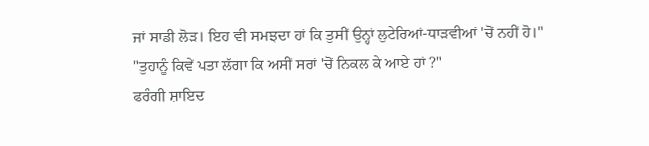ਜਾਂ ਸਾਡੀ ਲੋੜ। ਇਹ ਵੀ ਸਮਝਦਾ ਹਾਂ ਕਿ ਤੁਸੀਂ ਉਨ੍ਹਾਂ ਲੁਟੇਰਿਆਂ-ਧਾੜਵੀਆਂ 'ਚੋਂ ਨਹੀਂ ਹੋ।"
"ਤੁਹਾਨੂੰ ਕਿਵੇਂ ਪਤਾ ਲੱਗਾ ਕਿ ਅਸੀਂ ਸਰਾਂ 'ਚੋਂ ਨਿਕਲ ਕੇ ਆਏ ਹਾਂ ?"
ਫਰੰਗੀ ਸ਼ਾਇਦ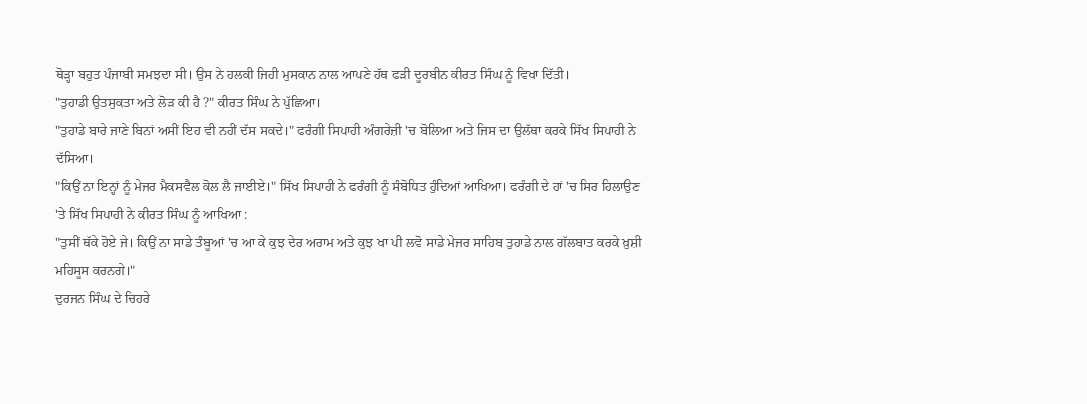ਥੋੜ੍ਹਾ ਬਹੁਤ ਪੰਜਾਬੀ ਸਮਝਦਾ ਸੀ। ਉਸ ਨੇ ਹਲਕੀ ਜਿਹੀ ਮੁਸਕਾਨ ਨਾਲ ਆਪਣੇ ਹੱਥ ਫੜੀ ਦੂਰਬੀਨ ਕੀਰਤ ਸਿੰਘ ਨੂੰ ਵਿਖਾ ਦਿੱਤੀ।
"ਤੁਹਾਡੀ ਉਤਸੁਕਤਾ ਅਤੇ ਲੋੜ ਕੀ ਹੈ ?" ਕੀਰਤ ਸਿੰਘ ਨੇ ਪੁੱਛਿਆ।
"ਤੁਹਾਡੇ ਬਾਰੇ ਜਾਣੇ ਬਿਨਾਂ ਅਸੀਂ ਇਹ ਵੀ ਨਹੀਂ ਦੱਸ ਸਕਦੇ।" ਫਰੰਗੀ ਸਿਪਾਹੀ ਅੰਗਰੇਜ਼ੀ 'ਚ ਬੋਲਿਆ ਅਤੇ ਜਿਸ ਦਾ ਉਲੱਥਾ ਕਰਕੇ ਸਿੱਖ ਸਿਪਾਹੀ ਨੇ ਦੱਸਿਆ।
"ਕਿਉਂ ਨਾ ਇਨ੍ਹਾਂ ਨੂੰ ਮੇਜਰ ਮੈਕਸਵੈਲ ਕੋਲ ਲੈ ਜਾਈਏ।" ਸਿੱਖ ਸਿਪਾਹੀ ਨੇ ਫਰੰਗੀ ਨੂੰ ਸੰਬੋਧਿਤ ਹੁੰਦਿਆਂ ਆਖਿਆ। ਫਰੰਗੀ ਦੇ ਹਾਂ 'ਚ ਸਿਰ ਹਿਲਾਉਣ 'ਤੇ ਸਿੱਖ ਸਿਪਾਹੀ ਨੇ ਕੀਰਤ ਸਿੰਘ ਨੂੰ ਆਖਿਆ :
"ਤੁਸੀਂ ਥੱਕੇ ਹੋਏ ਜੇ। ਕਿਉਂ ਨਾ ਸਾਡੇ ਤੰਬੂਆਂ 'ਚ ਆ ਕੇ ਕੁਝ ਦੇਰ ਅਰਾਮ ਅਤੇ ਕੁਝ ਖਾ ਪੀ ਲਵੋ ਸਾਡੇ ਮੇਜਰ ਸਾਹਿਬ ਤੁਹਾਡੇ ਨਾਲ ਗੱਲਬਾਤ ਕਰਕੇ ਖ਼ੁਸ਼ੀ ਮਹਿਸੂਸ ਕਰਨਗੇ।"
ਦੁਰਜਨ ਸਿੰਘ ਦੇ ਚਿਹਰੇ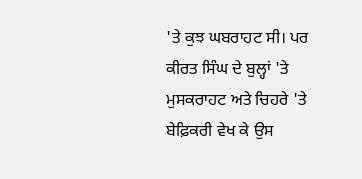'ਤੇ ਕੁਝ ਘਬਰਾਹਟ ਸੀ। ਪਰ ਕੀਰਤ ਸਿੰਘ ਦੇ ਬੁਲ੍ਹਾਂ 'ਤੇ ਮੁਸਕਰਾਹਟ ਅਤੇ ਚਿਹਰੇ 'ਤੇ ਬੇਫ਼ਿਕਰੀ ਵੇਖ ਕੇ ਉਸ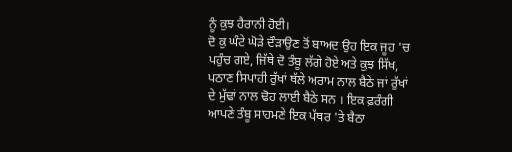ਨੂੰ ਕੁਝ ਹੈਰਾਨੀ ਹੋਈ।
ਦੋ ਕੁ ਘੰਟੇ ਘੋੜੇ ਦੌੜਾਉਣ ਤੋਂ ਬਾਅਦ ਉਹ ਇਕ ਜੂਹ 'ਚ ਪਹੁੰਚ ਗਏ, ਜਿੱਥੇ ਦੋ ਤੰਬੂ ਲੱਗੇ ਹੋਏ ਅਤੇ ਕੁਝ ਸਿੱਖ, ਪਠਾਣ ਸਿਪਾਹੀ ਰੁੱਖਾਂ ਥੱਲੇ ਅਰਾਮ ਨਾਲ ਬੈਠੇ ਜਾਂ ਰੁੱਖਾਂ ਦੇ ਮੁੱਢਾਂ ਨਾਲ ਢੋਹ ਲਾਈ ਬੈਠੇ ਸਨ । ਇਕ ਫ਼ਰੰਗੀ ਆਪਣੇ ਤੰਬੂ ਸਾਹਮਣੇ ਇਕ ਪੱਥਰ 'ਤੇ ਬੈਠਾ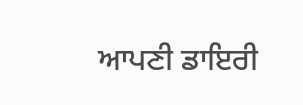ਆਪਣੀ ਡਾਇਰੀ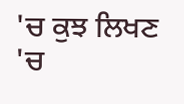'ਚ ਕੁਝ ਲਿਖਣ 'ਚ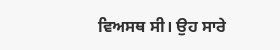ਵਿਅਸਥ ਸੀ। ਉਹ ਸਾਰੇ